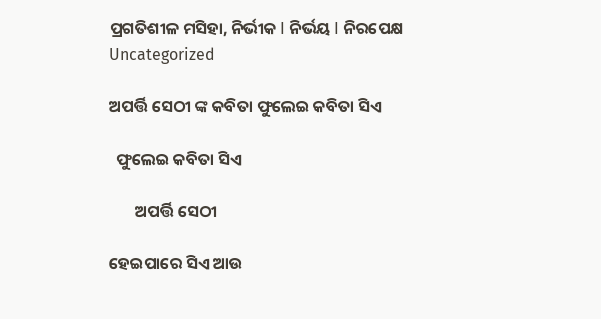ପ୍ରଗତିଶୀଳ ମସିହା, ନିର୍ଭୀକ I ନିର୍ଭୟ I ନିରପେକ୍ଷ
Uncategorized

ଅପର୍ତ୍ତି ସେଠୀ ଙ୍କ କବିତା ଫୁଲେଇ କବିତା ସିଏ

  ଫୁଲେଇ କବିତା ସିଏ

       ଅପର୍ତ୍ତି ସେଠୀ

ହେଇପାରେ ସିଏ ଆଉ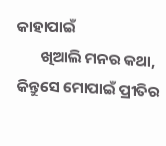କାହାପାଇଁ
       ଖିଆଲି ମନର କଥା,
କିନ୍ତୁସେ ମୋପାଇଁ ପ୍ରୀତିର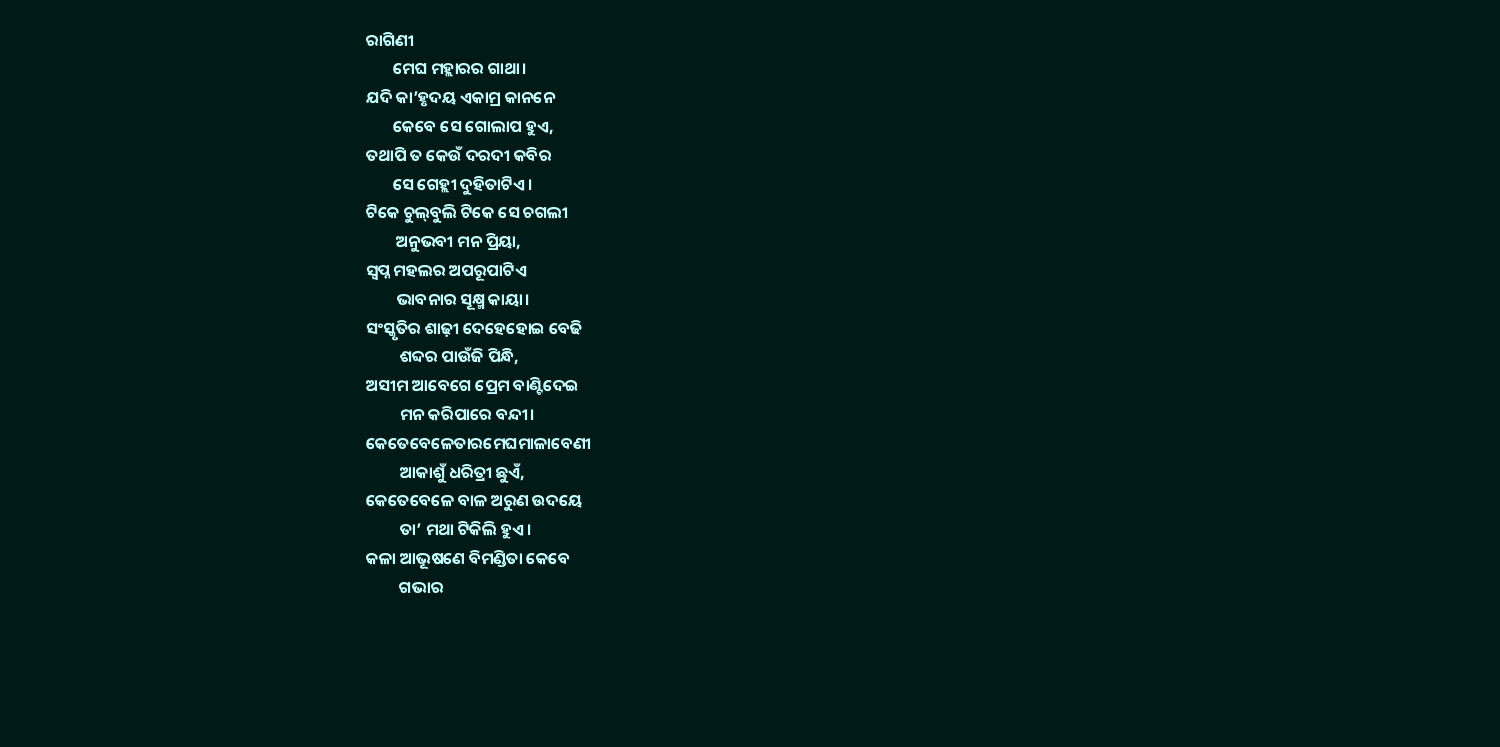ରାଗିଣୀ
       ମେଘ ମହ୍ଲାରର ଗାଥା।
ଯଦି କା’ହୃଦୟ ଏକାମ୍ର କାନନେ
       କେବେ ସେ ଗୋଲାପ ହୁଏ,
ତଥାପି ତ କେଉଁ ଦରଦୀ କବିର
       ସେ ଗେହ୍ଲୀ ଦୁହିତାଟିଏ।
ଟିକେ ଚୁଲ୍‌ବୁଲି ଟିକେ ସେ ଚଗଲୀ
        ଅନୁଭବୀ ମନ ପ୍ରିୟା,
ସ୍ଵପ୍ନ ମହଲର ଅପରୂପାଟିଏ
        ଭାବନାର ସୂକ୍ଷ୍ମ କାୟା।
ସଂସ୍କୃତିର ଶାଢ଼ୀ ଦେହେହୋଇ ବେଢି
         ଶବ୍ଦର ପାଉଁଜି ପିନ୍ଧି,
ଅସୀମ ଆବେଗେ ପ୍ରେମ ବାଣ୍ଟିଦେଇ
         ମନ କରିପାରେ ବନ୍ଦୀ।
କେତେବେଳେତାରମେଘମାଳାବେଣୀ
         ଆକାଶୁଁ ଧରିତ୍ରୀ ଛୁଏଁ,
କେତେବେଳେ ବାଳ ଅରୁଣ ଉଦୟେ
         ତା’ ମଥା ଟିକିଲି ହୁଏ।
କଳା‌ ଆଭୂଷଣେ ବିମଣ୍ଡିତା କେବେ
         ଗଭାର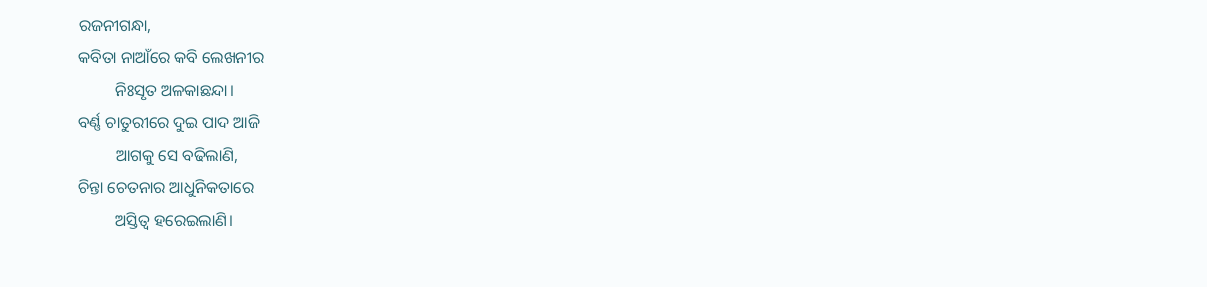ରଜନୀଗନ୍ଧା,
କବିତା ନାଆଁରେ କବି ଲେଖନୀର
         ନିଃସୃତ ଅଳକାଛନ୍ଦା।
ବର୍ଣ୍ଣ ଚାତୁରୀରେ ଦୁଇ ପାଦ ଆଜି
         ଆଗକୁ ସେ ବଢିଲାଣି,
ଚିନ୍ତା ଚେତନାର ଆଧୁନିକତାରେ
         ଅସ୍ତିତ୍ବ ହରେଇଲାଣି।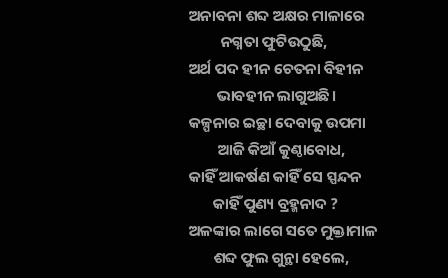ଅନାବନା ଶବ୍ଦ ଅକ୍ଷର ମାଳାରେ
         ନଗ୍ନତା ଫୁଟିଉଠୁଛି,
ଅର୍ଥ ପଦ ହୀନ ଚେତନା ବିହୀନ
        ଭାବହୀନ ଲାଗୁଅଛି।
କଳ୍ପନାର ଇଚ୍ଛା ଦେବାକୁ ଉପମା
        ଆଜି କିଆଁ କୁଣ୍ଠାବୋଧ,
କାହିଁ ଆକର୍ଷଣ କାହିଁ ସେ ସ୍ପନ୍ଦନ
       କାହିଁ ପୁଣ୍ୟ ବ୍ରହ୍ମନାଦ ?
ଅଳଙ୍କାର ଲାଗେ ସତେ ମୁକ୍ତାମାଳ
       ଶବ୍ଦ ଫୁଲ ଗୁନ୍ଥା ହେଲେ,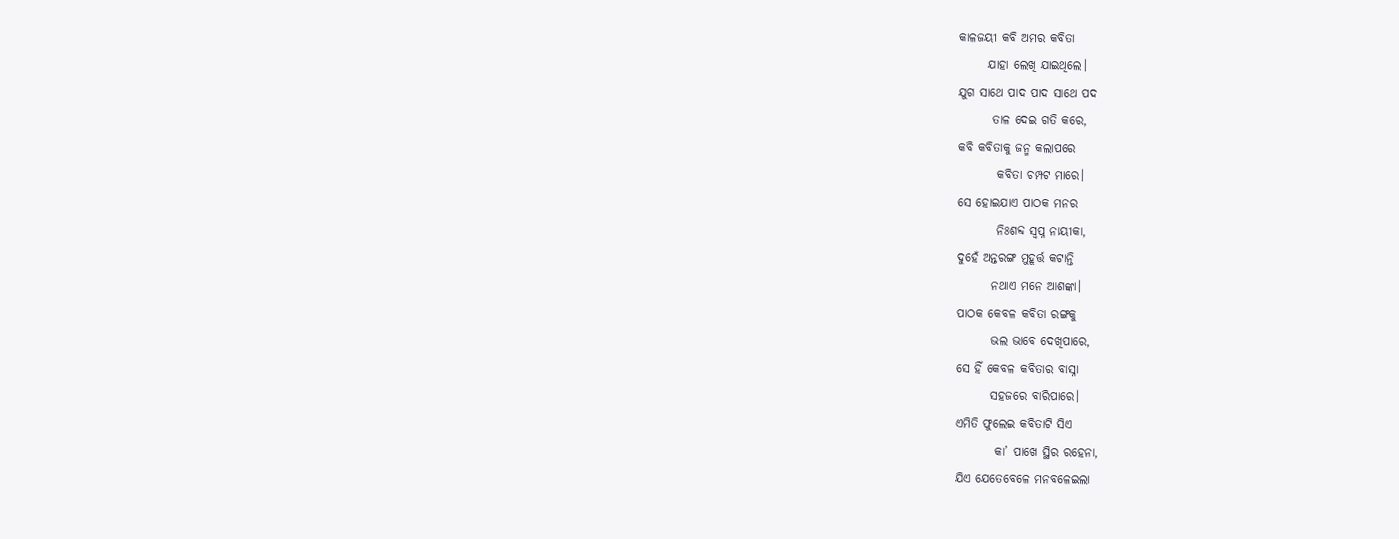କାଳଜୟୀ କବି ଅମର କବିତା
      ଯାହା ଲେଖି ଯାଇଥିଲେ।
ଯୁଗ ସାଥେ ପାଦ ପାଦ ସାଥେ ପଦ
       ତାଳ ଦେଇ ଗତି କରେ,
କବି କବିତାକୁ ଜନ୍ମ କଲାପରେ
        କବିତା ଚମ୍ପଟ ମାରେ।
ସେ ହୋଇଯାଏ ପାଠକ ମନର
        ନିଃଶବ୍ଦ ସ୍ଵପ୍ନ ନାୟୀକା,
ଦୁହେଁ ଅନ୍ତରଙ୍ଗ ମୁହୂର୍ତ୍ତ କଟାନ୍ତି
       ନଥାଏ ମନେ ଆଶଙ୍କା।
ପାଠକ କେବଳ କବିତା ରଙ୍ଗକୁ
       ଭଲ ଭାବେ ଦେଖିପାରେ,
ସେ ହିଁ କେବଳ କବିତାର ବାସ୍ନା
       ସହଜରେ ବାରିପାରେ।
ଏମିତି ଫୁଲେଇ କବିତାଟି ସିଏ
        କା’ ପାଖେ ସ୍ଥିର ରହେନା,
ଯିଏ ଯେତେବେଳେ ମନବଳେଇଲା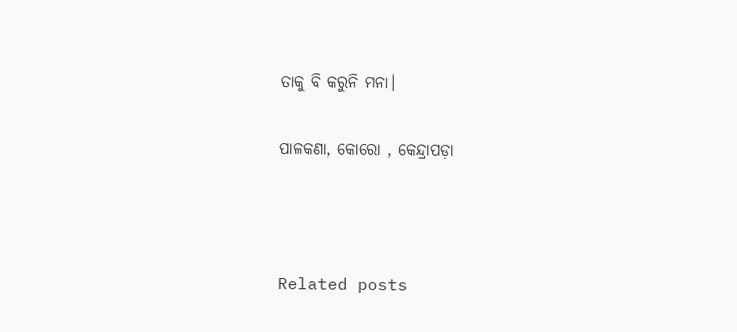ତାକୁ ବି କରୁନି ମନା।

ପାଳକଣା‌, କୋରୋ‌ ‌, କେନ୍ଦ୍ରାପଡ଼ା



Related posts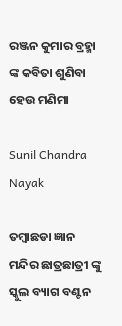ରଞ୍ଜନ କୁମାର ବ୍ରହ୍ମା ଙ୍କ କବିତା ଶୁଣିବା ହେଉ ମଣିମା

Sunil Chandra Nayak

ତମ୍ବାଛଡା ଜ୍ଞାନ ମନ୍ଦିର ଛାତ୍ରଛାତ୍ରୀ ଙ୍କୁ ସ୍କୁଲ ବ୍ୟାଗ ବଣ୍ଟନ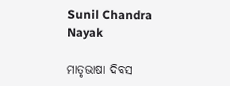Sunil Chandra Nayak

ମାତୃଭାଷା ଦିବସ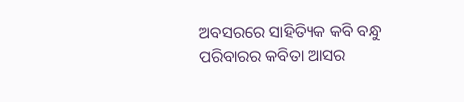ଅବସରରେ ସାହିତ୍ୟିକ କବି ବନ୍ଧୁ ପରିବାରର କବିତା ଆସର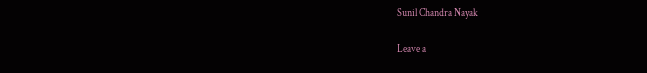Sunil Chandra Nayak

Leave a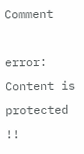Comment

error: Content is protected !!